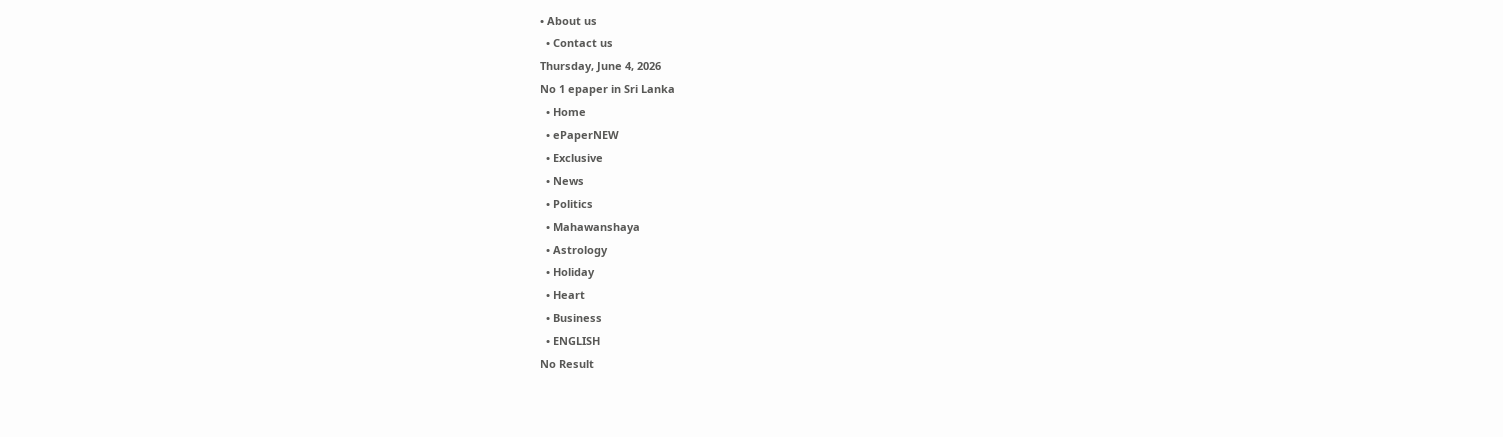• About us
  • Contact us
Thursday, June 4, 2026
No 1 epaper in Sri Lanka
  • Home
  • ePaperNEW
  • Exclusive
  • News
  • Politics
  • Mahawanshaya
  • Astrology
  • Holiday
  • Heart
  • Business
  • ENGLISH
No Result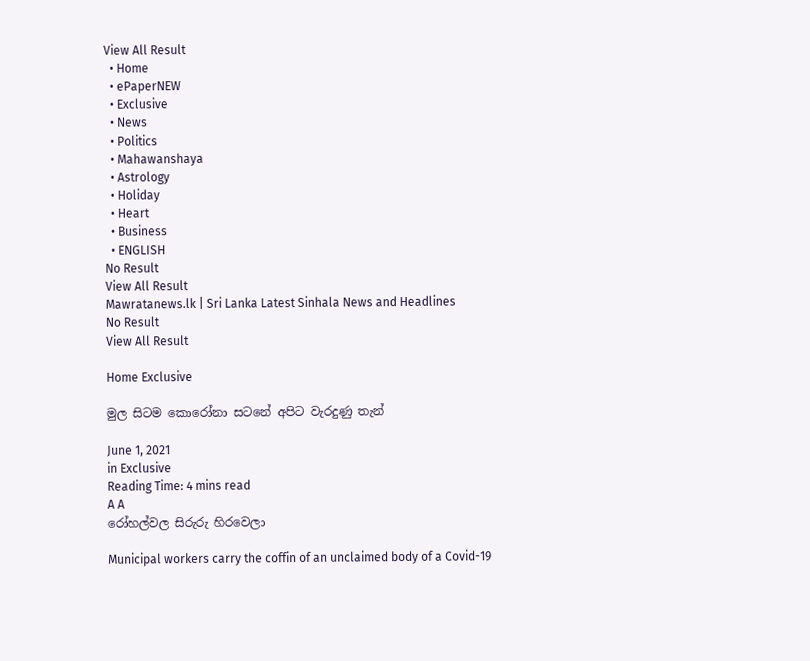View All Result
  • Home
  • ePaperNEW
  • Exclusive
  • News
  • Politics
  • Mahawanshaya
  • Astrology
  • Holiday
  • Heart
  • Business
  • ENGLISH
No Result
View All Result
Mawratanews.lk | Sri Lanka Latest Sinhala News and Headlines
No Result
View All Result

Home Exclusive

මුල සිටම කොරෝනා සටනේ අපිට වැරදුණු තැන්

June 1, 2021
in Exclusive
Reading Time: 4 mins read
A A
රෝහල්වල සිරුරු හිරවෙලා

Municipal workers carry the coffin of an unclaimed body of a Covid-19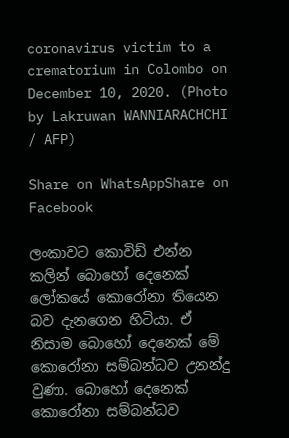coronavirus victim to a crematorium in Colombo on December 10, 2020. (Photo by Lakruwan WANNIARACHCHI / AFP)

Share on WhatsAppShare on Facebook

ලංකාවට කොවිඩ් එන්න කලින් බොහෝ දෙනෙක් ලෝකයේ කොරෝනා තියෙන බව දැනගෙන හිටියා. ඒ නිසාම බොහෝ දෙනෙක් මේ කොරෝනා සම්බන්ධව උනන්දු වුණා. බොහෝ දෙනෙක් කොරෝනා සම්බන්ධව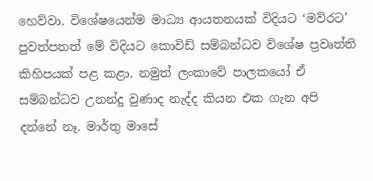හෙව්වා. විශේෂයෙන්ම මාධ්‍ය ආයතනයක් විදියට ‘මව්රට’ පුවත්පතත් මේ විදියට කොවිඩ් සම්බන්ධව විශේෂ ප්‍රවෘත්ති කිහිපයක් පළ කළා. නමුත් ලංකාවේ පාලකයෝ ඒ සම්බන්ධව උනන්දු වුණාද නැද්ද කියන එක ගැන අපි දන්නේ නෑ. මාර්තු මාසේ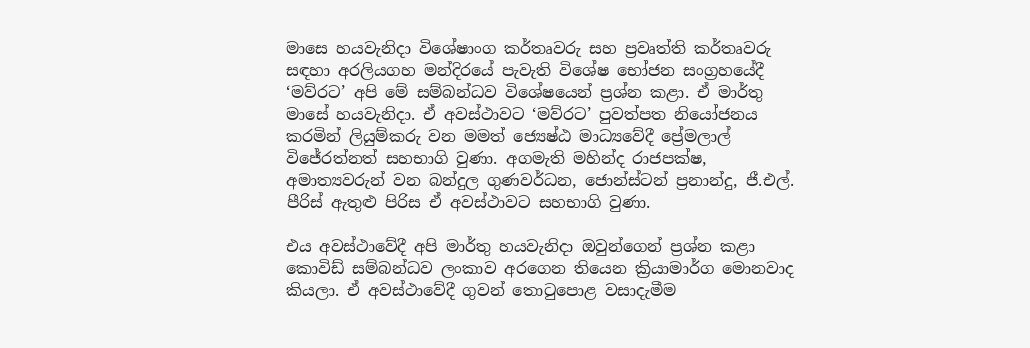මාසෙ හයවැනිදා විශේෂාංග කර්තෘවරු සහ ප්‍රවෘත්ති කර්තෘවරු සඳහා අරලියගහ මන්දිරයේ පැවැති විශේෂ භෝජන සංග්‍රහයේදී ‘මව්රට’ අපි මේ සම්බන්ධව විශේෂයෙන් ප්‍රශ්න කළා. ඒ මාර්තු මාසේ හයවැනිදා. ඒ අවස්ථාවට ‘මව්රට’ පුවත්පත නියෝජනය කරමින් ලියුම්කරු වන මමත් ජ්‍යෙෂ්ඨ මාධ්‍යවේදී ප්‍රේමලාල් විජේරත්නත් සහභාගි වුණා. අගමැති මහින්ද රාජපක්ෂ, අමාත්‍යවරුන් වන බන්දුල ගුණවර්ධන, ජොන්ස්ටන් ප්‍රනාන්දු, ජී.එල්. පීරිස් ඇතුළු පිරිස ඒ අවස්ථාවට සහභාගි වුණා.

එය අවස්ථාවේදී අපි මාර්තු හයවැනිදා ඔවුන්ගෙන් ප්‍රශ්න කළා කොවිඩ් සම්බන්ධව ලංකාව අරගෙන තියෙන ක්‍රියාමාර්ග මොනවාද කියලා. ඒ අවස්ථාවේදී ගුවන් තොටුපොළ වසාදැමීම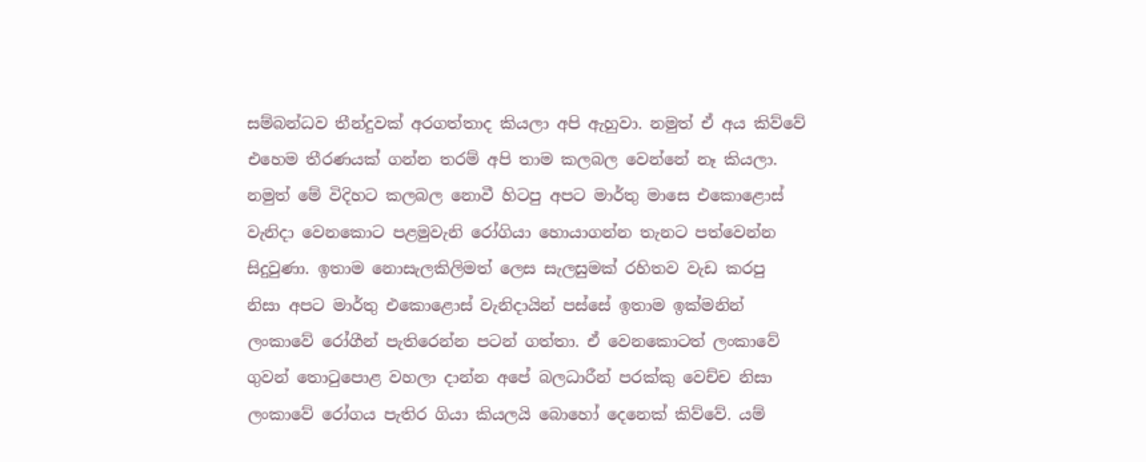සම්බන්ධව තීන්දුවක් අරගත්තාද කියලා අපි ඇහුවා. නමුත් ඒ අය කිව්වේ එහෙම තීරණයක් ගන්න තරම් අපි තාම කලබල වෙන්නේ නෑ කියලා. නමුත් මේ විදිහට කලබල නොවී හිටපු අපට මාර්තු මාසෙ එකොළොස් වැනිදා වෙනකොට පළමුවැනි රෝගියා හොයාගන්න තැනට පත්වෙන්න සිදුවුණා. ඉතාම නොසැලකිලිමත් ලෙස සැලසුමක් රහිතව වැඩ කරපු නිසා අපට මාර්තු එකොළොස් වැනිදායින් පස්සේ ඉතාම ඉක්මනින් ලංකාවේ රෝගීන් පැතිරෙන්න පටන් ගත්තා. ඒ වෙනකොටත් ලංකාවේ ගුවන් තොටුපොළ වහලා දාන්න අපේ බලධාරීන් පරක්කු වෙච්ච නිසා ලංකාවේ රෝගය පැතිර ගියා කියලයි බොහෝ දෙනෙක් කිව්වේ. යම්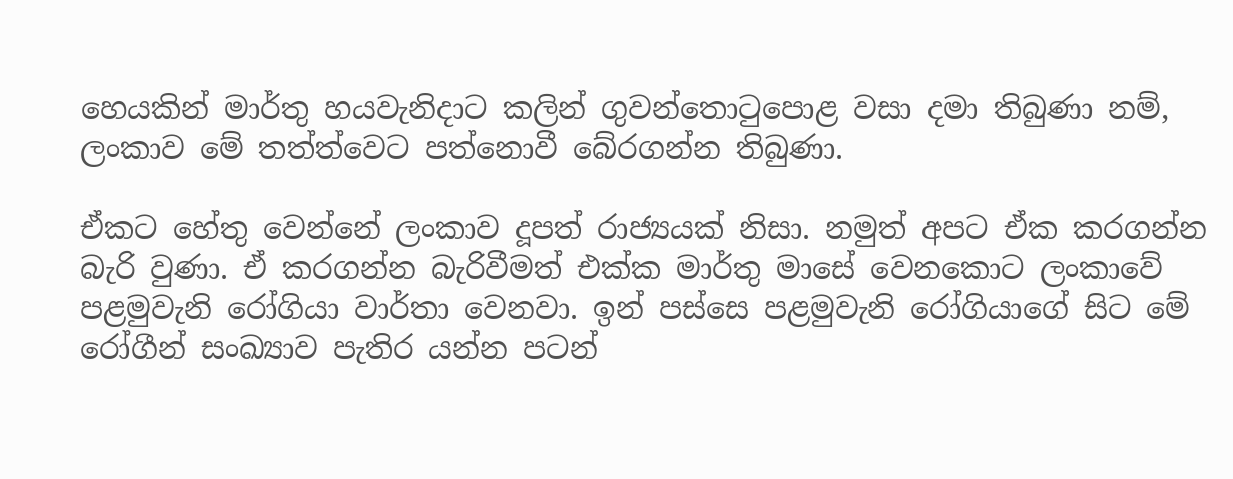හෙයකින් මාර්තු හයවැනිදාට කලින් ගුවන්තොටුපොළ වසා දමා තිබුණා නම්, ලංකාව මේ තත්ත්වෙට පත්නොවී බේරගන්න තිබුණා.

ඒකට හේතු වෙන්නේ ලංකාව දූපත් රාජ්‍යයක් නිසා. නමුත් අපට ඒක කරගන්න බැරි වුණා. ඒ කරගන්න බැරිවීමත් එක්ක මාර්තු මාසේ වෙනකොට ලංකාවේ පළමුවැනි රෝගියා වාර්තා වෙනවා. ඉන් පස්සෙ පළමුවැනි රෝගියාගේ සිට මේ රෝගීන් සංඛ්‍යාව පැතිර යන්න පටන්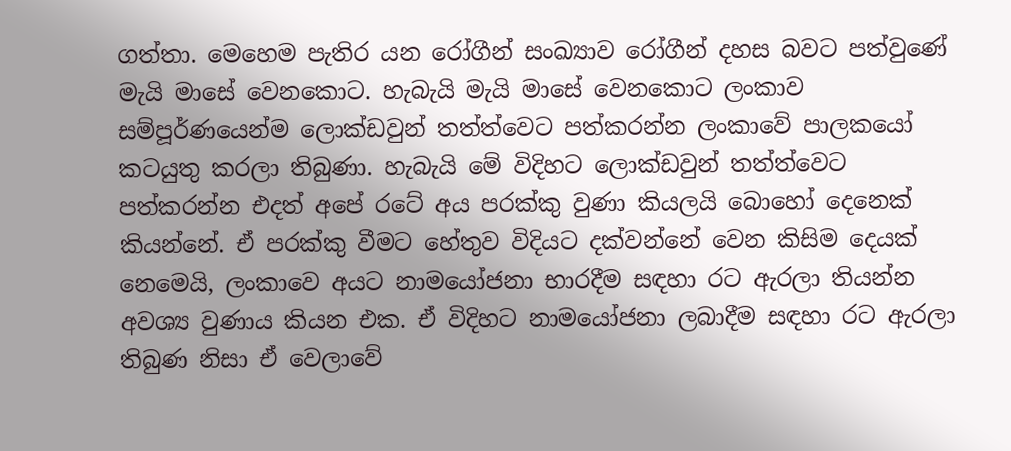ගත්තා. මෙහෙම පැතිර යන රෝගීන් සංඛ්‍යාව රෝගීන් දහස බවට පත්වුණේ මැයි මාසේ වෙනකොට. හැබැයි මැයි මාසේ වෙනකොට ලංකාව සම්පූර්ණයෙන්ම ලොක්ඩවුන් තත්ත්වෙට පත්කරන්න ලංකාවේ පාලකයෝ කටයුතු කරලා තිබුණා. හැබැයි මේ විදිහට ලොක්ඩවුන් තත්ත්වෙට පත්කරන්න එදත් අපේ රටේ අය පරක්කු වුණා කියලයි බොහෝ දෙනෙක් කියන්නේ. ඒ පරක්කු වීමට හේතුව විදියට දක්වන්නේ වෙන කිසිම දෙයක් නෙමෙයි, ලංකාවෙ අයට නාමයෝජනා භාරදීම සඳහා රට ඇරලා තියන්න අවශ්‍ය වුණාය කියන එක. ඒ විදිහට නාමයෝජනා ලබාදීම සඳහා රට ඇරලා තිබුණ නිසා ඒ වෙලාවේ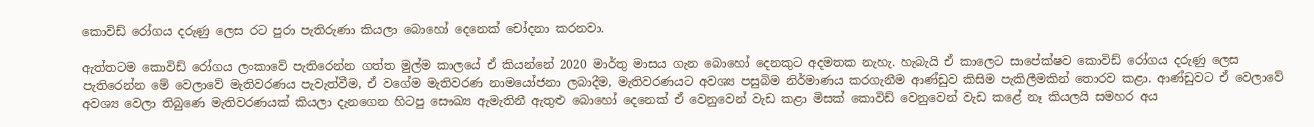කොවිඩ් රෝගය දරුණු ලෙස රට පුරා පැතිරුණා කියලා බොහෝ දෙනෙක් චෝදනා කරනවා.

ඇත්තටම කොවිඩ් රෝගය ලංකාවේ පැතිරෙන්න ගත්ත මුල්ම කාලයේ ඒ කියන්නේ 2020 මාර්තු මාසය ගැන බොහෝ දෙනකුට අදමතක නැහැ. හැබැයි ඒ කාලෙට සාපේක්ෂව කොවිඩ් රෝගය දරුණු ලෙස පැතිරෙන්න මේ වෙලාවේ මැතිවරණය පැවැත්වීම, ඒ වගේම මැතිවරණ නාමයෝජනා ලබාදීම, මැතිවරණයට අවශ්‍ය පසුබිම නිර්මාණය කරගැනීම ආණ්ඩුව කිසිම පැකිලීමකින් තොරව කළා. ආණ්ඩුවට ඒ වෙලාවේ අවශ්‍ය වෙලා තිබුණෙ මැතිවරණයක් කියලා දැනගෙන හිටපු සෞඛ්‍ය ඇමැතිනී ඇතුළු බොහෝ දෙනෙක් ඒ වෙනුවෙන් වැඩ කළා මිසක් කොවිඩ් වෙනුවෙන් වැඩ කළේ නෑ කියලයි සමහර අය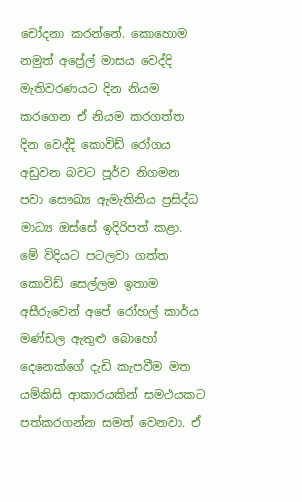චෝදනා කරන්නේ. කොහොම නමුත් අප්‍රේල් මාසය වෙද්දි මැතිවරණයට දින නියම කරගෙන ඒ නියම කරගත්ත දින වෙද්දි කොවිඩ් රෝගය අඩුවන බවට පූර්ව නිගමන පවා සෞඛ්‍ය ඇමැතිනිය ප්‍රසිද්ධ මාධ්‍ය ඔස්සේ ඉදිරිපත් කළා. මේ විදියට පටලවා ගත්ත කොවිඩ් සෙල්ලම ඉතාම අසීරුවෙන් අපේ රෝහල් කාර්ය මණ්ඩල ඇතුළු බොහෝ දෙනෙක්ගේ දැඩි කැපවීම මත යම්කිසි ආකාරයකින් සමථයකට පත්කරගන්න සමත් වෙනවා. ඒ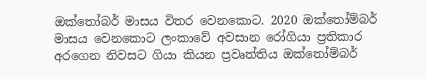ඔක්තෝබර් මාසය විතර වෙනකොට. 2020 ඔක්තෝම්බර් මාසය වෙනකොට ලංකාවේ අවසාන රෝගියා ප්‍රතිකාර අරගෙන නිවසට ගියා කියන ප්‍රවෘත්තිය ඔක්තෝම්බර්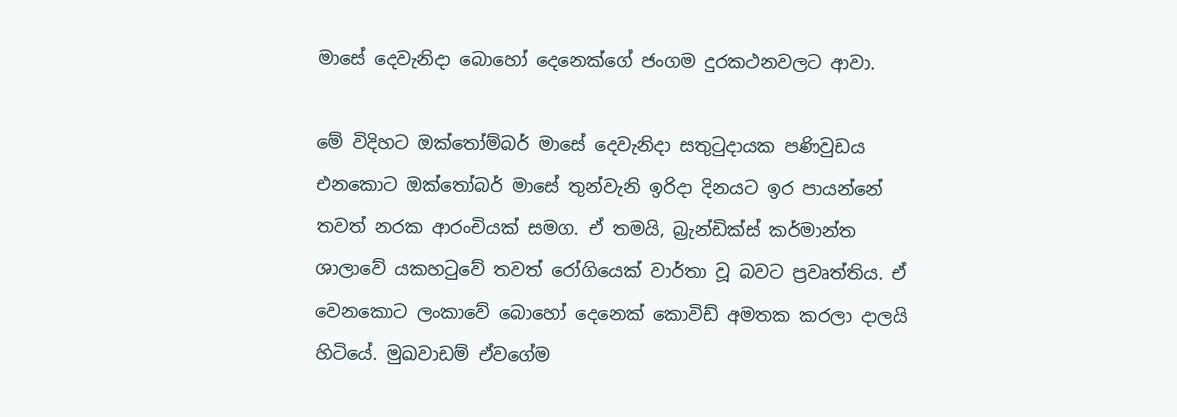මාසේ දෙවැනිදා බොහෝ දෙනෙක්ගේ ජංගම දුරකථනවලට ආවා.

මේ විදිහට ඔක්තෝම්බර් මාසේ දෙවැනිදා සතුටුදායක පණිවුඩය එනකොට ඔක්තෝබර් මාසේ තුන්වැනි ඉරිදා දිනයට ඉර පායන්නේ තවත් නරක ආරංචියක් සමග. ඒ තමයි, බ්‍රැන්ඩික්ස් කර්මාන්ත ශාලාවේ යකහටුවේ තවත් රෝගියෙක් වාර්තා වූ බවට ප්‍රවෘත්තිය. ඒ වෙනකොට ලංකාවේ බොහෝ දෙනෙක් කොවිඩ් අමතක කරලා දාලයි හිටියේ. මුඛවාඩම් ඒවගේම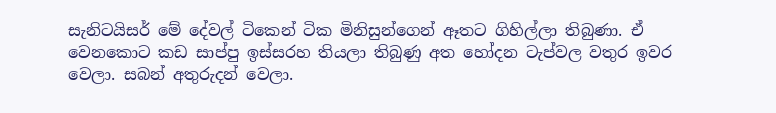සැනිටයිසර් මේ දේවල් ටිකෙන් ටික මිනිසුන්ගෙන් ඈතට ගිහිල්ලා තිබුණා. ඒ වෙනකොට කඩ සාප්පු ඉස්සරහ තියලා තිබුණු අත හෝදන ටැප්වල වතුර ඉවර වෙලා. සබන් අතුරුදන් වෙලා.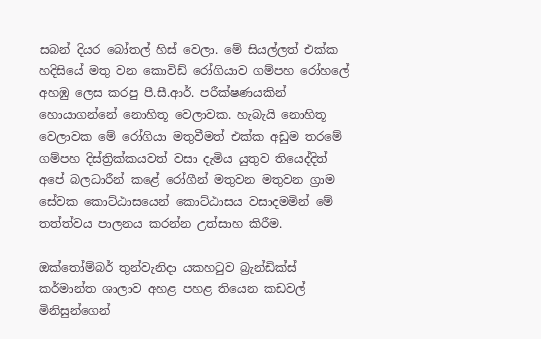සබන් දියර බෝතල් හිස් වෙලා. මේ සියල්ලත් එක්ක හදිසියේ මතු වන කොවිඩ් රෝගියාව ගම්පහ රෝහලේ අහඹු ලෙස කරපු පී.සී.ආර්. පරීක්ෂණයකින් හොයාගන්නේ නොහිතූ වෙලාවක. හැබැයි නොහිතූ වෙලාවක මේ රෝගියා මතුවීමත් එක්ක අඩුම තරමේ ගම්පහ දිස්ත්‍රික්කයවත් වසා දැමිය යුතුව තියෙද්දිත් අපේ බලධාරීන් කළේ රෝගීන් මතුවන මතුවන ග්‍රාම සේවක කොට්ඨාසයෙන් කොට්ඨාසය වසාදමමින් මේ තත්ත්වය පාලනය කරන්න උත්සාහ කිරීම.

ඔක්තෝම්බර් තුන්වැනිදා යකහටුව බ්‍රැන්ඩික්ස් කර්මාන්ත ශාලාව අහළ පහළ තියෙන කඩවල් මිනිසුන්ගෙන්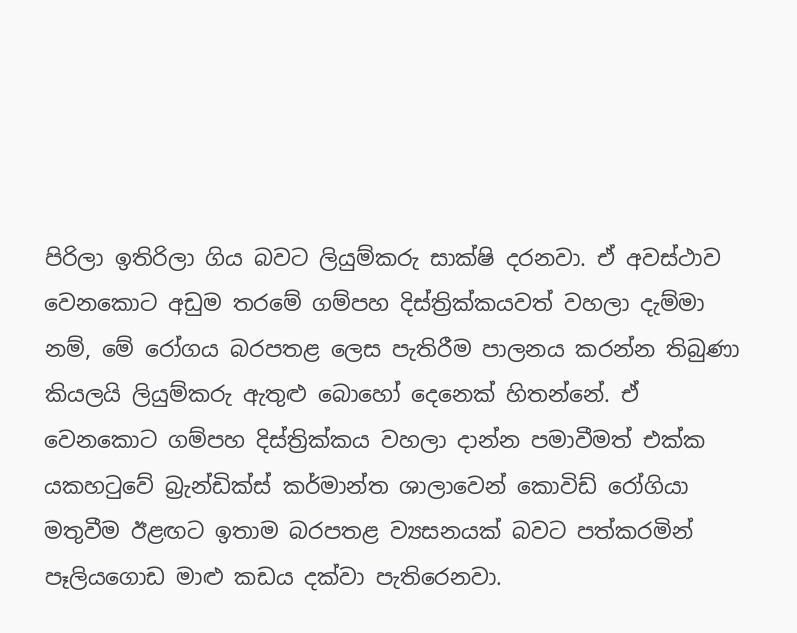පිරිලා ඉතිරිලා ගිය බවට ලියුම්කරු සාක්ෂි දරනවා. ඒ අවස්ථාව වෙනකොට අඩුම තරමේ ගම්පහ දිස්ත්‍රික්කයවත් වහලා දැම්මා නම්, මේ රෝගය බරපතළ ලෙස පැතිරීම පාලනය කරන්න තිබුණා කියලයි ලියුම්කරු ඇතුළු බොහෝ දෙනෙක් හිතන්නේ. ඒ වෙනකොට ගම්පහ දිස්ත්‍රික්කය වහලා දාන්න පමාවීමත් එක්ක යකහටුවේ බ්‍රැන්ඩික්ස් කර්මාන්ත ශාලාවෙන් කොවිඩ් රෝගියා මතුවීම ඊළඟට ඉතාම බරපතළ ව්‍යසනයක් බවට පත්කරමින් පෑලියගොඩ මාළු කඩය දක්වා පැතිරෙනවා.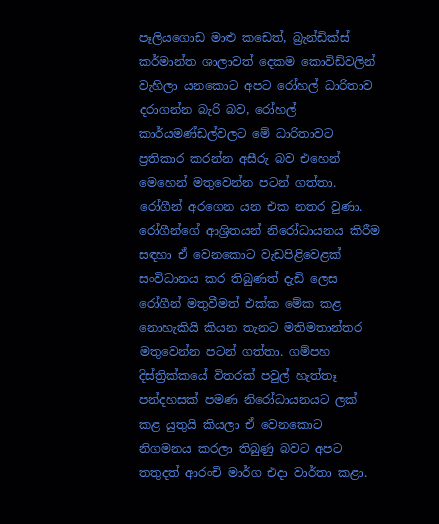පෑලියගොඩ මාළු කඩෙත්, බ්‍රැන්ඩික්ස් කර්මාන්ත ශාලාවත් දෙකම කොවිඩ්වලින් වැහිලා යනකොට අපට රෝහල් ධාරිතාව දරාගන්න බැරි බව, රෝහල් කාර්යමණ්ඩල්වලට මේ ධාරිතාවට ප්‍රතිකාර කරන්න අසීරු බව එහෙන් මෙහෙන් මතුවෙන්න පටන් ගත්තා. රෝගීන් අරගෙන යන එක නතර වුණා. රෝගීන්ගේ ආශ්‍රිතයන් නිරෝධායනය කිරීම සඳහා ඒ වෙනකොට වැඩපිළිවෙළක් සංවිධානය කර තිබුණත් දැඩි ලෙස රෝගීන් මතුවීමත් එක්ක මේක කළ නොහැකියි කියන තැනට මතිමතාන්තර මතුවෙන්න පටන් ගත්තා. ගම්පහ දිස්ත්‍රික්කයේ විතරක් පවුල් හැත්තෑ පන්දහසක් පමණ නිරෝධායනයට ලක් කළ යුතුයි කියලා ඒ වෙනකොට නිගමනය කරලා තිබුණු බවට අපට තතුදත් ආරංචි මාර්ග එදා වාර්තා කළා.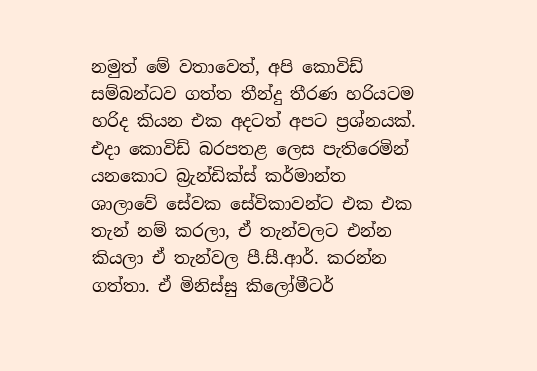නමුත් මේ වතාවෙත්, අපි කොවිඩ් සම්බන්ධව ගත්ත තීන්දු තීරණ හරියටම හරිද කියන එක අදටත් අපට ප්‍රශ්නයක්. එදා කොවිඩ් බරපතළ ලෙස පැතිරෙමින් යනකොට බ්‍රැන්ඩික්ස් කර්මාන්ත ශාලාවේ සේවක සේවිකාවන්ට එක එක තැන් නම් කරලා, ඒ තැන්වලට එන්න කියලා ඒ තැන්වල පී.සී.ආර්. කරන්න ගත්තා. ඒ මිනිස්සු කිලෝමීටර්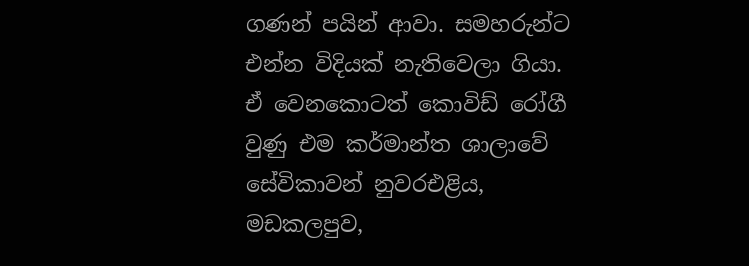ගණන් පයින් ආවා. සමහරුන්ට එන්න විදියක් නැතිවෙලා ගියා. ඒ වෙනකොටත් කොවිඩ් රෝගී වුණු එම කර්මාන්ත ශාලාවේ සේවිකාවන් නුවරඑළිය, මඩකලපුව,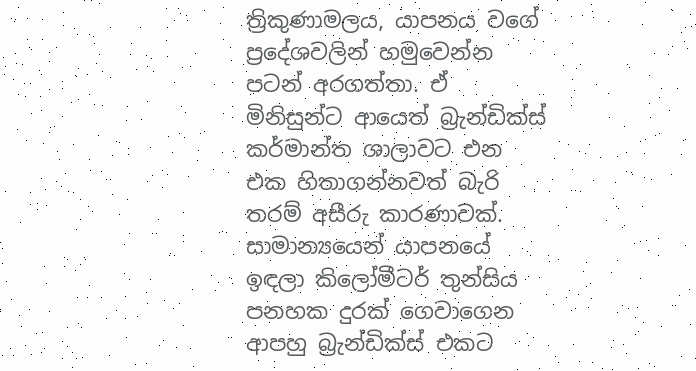ත්‍රිකුණාමලය, යාපනය වගේ ප්‍රදේශවලින් හමුවෙන්න පටන් අරගත්තා. ඒ මිනිසුන්ට ආයෙත් බ්‍රැන්ඩික්ස් කර්මාන්ත ශාලාවට එන එක හිතාගන්නවත් බැරි තරම් අසීරු කාරණාවක්. සාමාන්‍යයෙන් යාපනයේ ඉඳලා කිලෝමීටර් තුන්සිය පනහක දුරක් ගෙවාගෙන ආපහු බ්‍රැන්ඩික්ස් එකට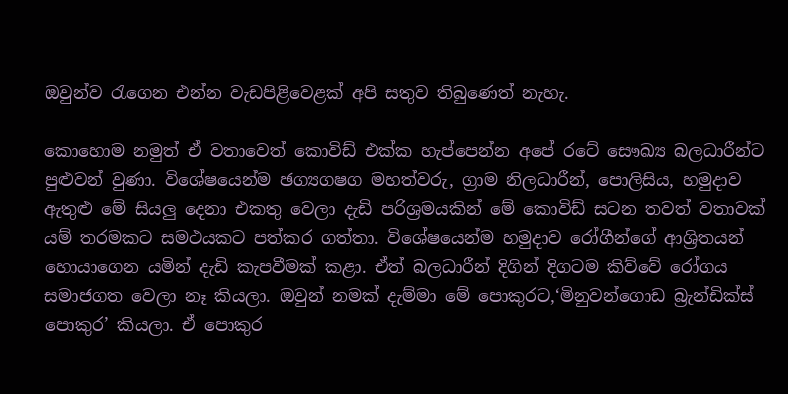ඔවුන්ව රැගෙන එන්න වැඩපිළිවෙළක් අපි සතුව තිබුණෙත් නැහැ.

කොහොම නමුත් ඒ වතාවෙත් කොවිඩ් එක්ක හැප්පෙන්න අපේ රටේ සෞඛ්‍ය බලධාරීන්ට පුළුවන් වුණා. විශේෂයෙන්ම ඡග්‍යගෂග මහත්වරු, ග්‍රාම නිලධාරීන්, පොලිසිය, හමුදාව ඇතුළු මේ සියලු දෙනා එකතු වෙලා දැඩි පරිශ්‍රමයකින් මේ කොවිඩ් සටන තවත් වතාවක් යම් තරමකට සමථයකට පත්කර ගත්තා. විශේෂයෙන්ම හමුදාව රෝගීන්ගේ ආශ්‍රිතයන් හොයාගෙන යමින් දැඩි කැපවීමක් කළා. ඒත් බලධාරීන් දිගින් දිගටම කිව්වේ රෝගය සමාජගත වෙලා නෑ කියලා. ඔවුන් නමක් දැම්මා මේ පොකුරට,‘මිනුවන්ගොඩ බ්‍රැන්ඩික්ස් පොකුර’ කියලා. ඒ පොකුර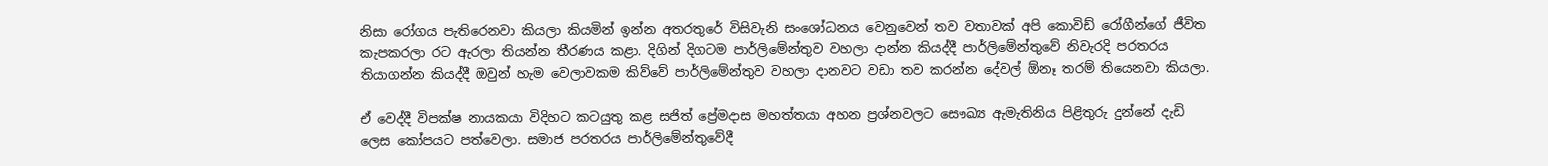නිසා රෝගය පැතිරෙනවා කියලා කියමින් ඉන්න අතරතුරේ විසිවැනි සංශෝධනය වෙනුවෙන් තව වතාවක් අපි කොවිඩ් රෝගීන්ගේ ජීවිත කැපකරලා රට ඇරලා තියන්න තීරණය කළා. දිගින් දිගටම පාර්ලිමේන්තුව වහලා දාන්න කියද්දී පාර්ලිමේන්තුවේ නිවැරදි පරතරය තියාගන්න කියද්දී ඔවුන් හැම වෙලාවකම කිව්වේ පාර්ලිමේන්තුව වහලා දානවට වඩා තව කරන්න දේවල් ඕනෑ තරම් තියෙනවා කියලා.

ඒ වෙද්දී විපක්ෂ නායකයා විදිහට කටයුතු කළ සජිත් ප්‍රේමදාස මහත්තයා අහන ප්‍රශ්නවලට සෞඛ්‍ය ඇමැතිනිය පිළිතුරු දුන්නේ දැඩි ලෙස කෝපයට පත්වෙලා. සමාජ පරතරය පාර්ලිමේන්තුවේදී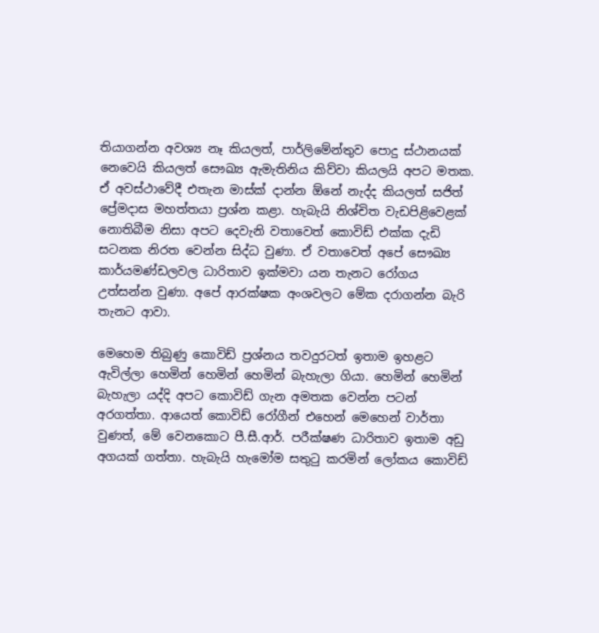තියාගන්න අවශ්‍ය නෑ කියලත්, පාර්ලිමේන්තුව පොදු ස්ථානයක් නෙවෙයි කියලත් සෞඛ්‍ය ඇමැතිනිය කිව්වා කියලයි අපට මතක. ඒ අවස්ථාවේදී එතැන මාස්ක් දාන්න ඕනේ නැද්ද කියලත් සජිත් ප්‍රේමදාස මහත්තයා ප්‍රශ්න කළා. හැබැයි නිශ්චිත වැඩපිළිවෙළක් නොතිබීම නිසා අපට දෙවැනි වතාවෙත් කොවිඩ් එක්ක දැඩි සටනක නිරත වෙන්න සිද්ධ වුණා. ඒ වතාවෙත් අපේ සෞඛ්‍ය කාර්යමණ්ඩලවල ධාරිතාව ඉක්මවා යන තැනට රෝගය උත්සන්න වුණා. අපේ ආරක්ෂක අංශවලට මේක දරාගන්න බැරි තැනට ආවා.

මෙහෙම තිබුණු කොවිඩ් ප්‍රශ්නය තවදුරටත් ඉතාම ඉහළට ඇවිල්ලා හෙමින් හෙමින් හෙමින් බැහැලා ගියා. හෙමින් හෙමින් බැහැලා යද්දි අපට කොවිඩ් ගැන අමතක වෙන්න පටන් අරගත්තා. ආයෙත් කොවිඩ් රෝගීන් එහෙන් මෙහෙන් වාර්තා වුණත්, මේ වෙනකොට පී.සී.ආර්. පරීක්ෂණ ධාරිතාව ඉතාම අඩු අගයක් ගත්තා. හැබැයි හැමෝම සතුටු කරමින් ලෝකය කොවිඩ්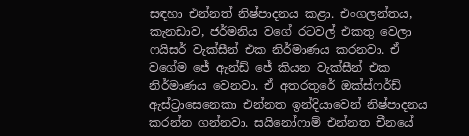සඳහා එන්නත් නිෂ්පාදනය කළා. එංගලන්තය, කැනඩාව, ජර්මනිය වගේ රටවල් එකතු වෙලා ෆයිසර් වැක්සීන් එක නිර්මාණය කරනවා. ඒ වගේම ජේ ඇන්ඩ් ජේ කියන වැක්සීන් එක නිර්මාණය වෙනවා. ඒ අතරතුරේ ඔක්ස්ෆර්ඩ් ඇස්ට්‍රාසෙනෙකා එන්නත ඉන්දියාවෙන් නිෂ්පාදනය කරන්න ගන්නවා. සයිනෝෆාම් එන්නත චීනයේ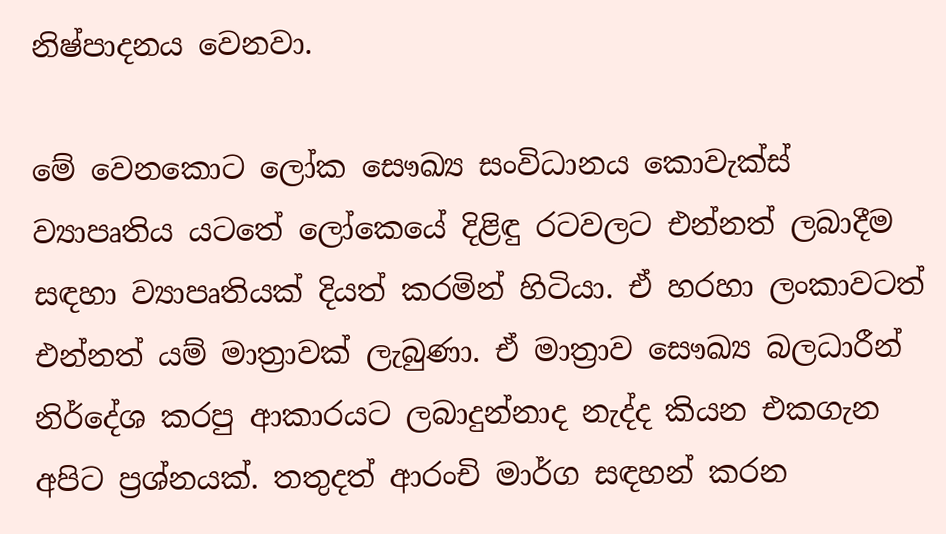නිෂ්පාදනය වෙනවා.

මේ වෙනකොට ලෝක සෞඛ්‍ය සංවිධානය කොවැක්ස් ව්‍යාපෘතිය යටතේ ලෝකෙයේ දිළිඳු රටවලට එන්නත් ලබාදීම සඳහා ව්‍යාපෘතියක් දියත් කරමින් හිටියා. ඒ හරහා ලංකාවටත් එන්නත් යම් මාත්‍රාවක් ලැබුණා. ඒ මාත්‍රාව සෞඛ්‍ය බලධාරීන් නිර්දේශ කරපු ආකාරයට ලබාදුන්නාද නැද්ද කියන එකගැන අපිට ප්‍රශ්නයක්. තතුදත් ආරංචි මාර්ග සඳහන් කරන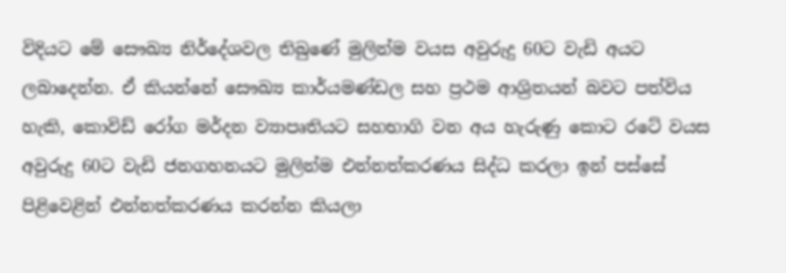විදියට මේ සෞඛ්‍ය නිර්දේශවල තිබුණේ මුලින්ම වයස අවුරුදු 60ට වැඩි අයට ලබාදෙන්න. ඒ කියන්නේ සෞඛ්‍ය කාර්යමණ්ඩල සහ ප්‍රථම ආශ්‍රිතයන් බවට පත්විය හැකි, කොවිඩ් රෝග මර්දන ව්‍යාපෘතියට සහභාගි වන අය හැරුණු කොට රටේ වයස අවුරුදු 60ට වැඩි ජනගහනයට මුලින්ම එන්නත්කරණය සිද්ධ කරලා ඉන් පස්සේ පිළිවෙළින් එන්නත්කරණය කරන්න කියලා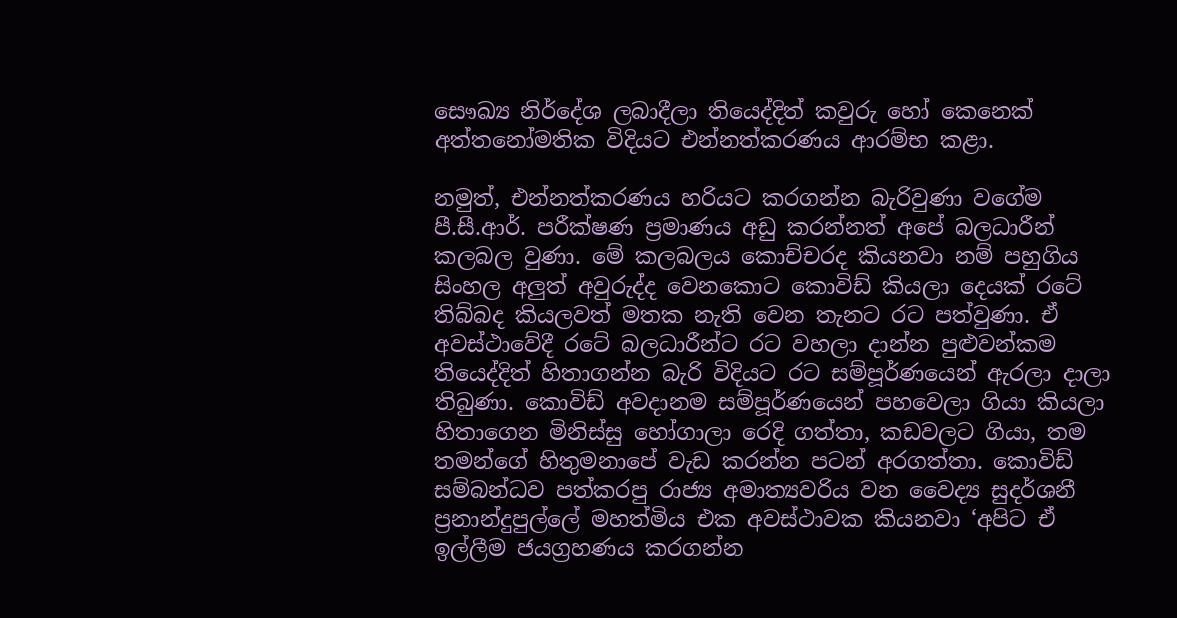සෞඛ්‍ය නිර්දේශ ලබාදීලා තියෙද්දිත් කවුරු හෝ කෙනෙක් අත්තනෝමතික විදියට එන්නත්කරණය ආරම්භ කළා.

නමුත්, එන්නත්කරණය හරියට කරගන්න බැරිවුණා වගේම පී.සී.ආර්. පරීක්ෂණ ප්‍රමාණය අඩු කරන්නත් අපේ බලධාරීන් කලබල වුණා. මේ කලබලය කොච්චරද කියනවා නම් පහුගිය සිංහල අලුත් අවුරුද්ද වෙනකොට කොවිඩ් කියලා දෙයක් රටේ තිබ්බද කියලවත් මතක නැති වෙන තැනට රට පත්වුණා. ඒ අවස්ථාවේදී රටේ බලධාරීන්ට රට වහලා දාන්න පුළුවන්කම තියෙද්දිත් හිතාගන්න බැරි විදියට රට සම්පූර්ණයෙන් ඇරලා දාලා තිබුණා. කොවිඩ් අවදානම සම්පූර්ණයෙන් පහවෙලා ගියා කියලා හිතාගෙන මිනිස්සු හෝගාලා රෙදි ගත්තා, කඩවලට ගියා, තම තමන්ගේ හිතුමනාපේ වැඩ කරන්න පටන් අරගත්තා. කොවිඩ් සම්බන්ධව පත්කරපු රාජ්‍ය අමාත්‍යවරිය වන වෛද්‍ය සුදර්ශනී ප්‍රනාන්දුපුල්ලේ මහත්මිය එක අවස්ථාවක කියනවා ‘අපිට ඒ ඉල්ලීම ජයග්‍රහණය කරගන්න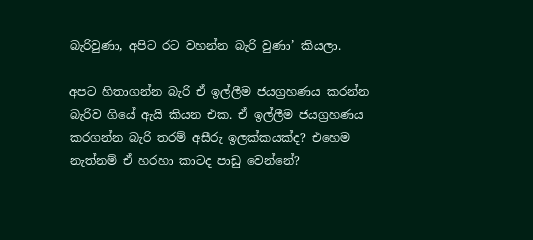බැරිවුණා, අපිට රට වහන්න බැරි වුණා’ කියලා.

අපට හිතාගන්න බැරි ඒ ඉල්ලීම ජයග්‍රහණය කරන්න බැරිව ගියේ ඇයි කියන එක. ඒ ඉල්ලීම ජයග්‍රහණය කරගන්න බැරි තරම් අසීරු ඉලක්කයක්ද? එහෙම නැත්නම් ඒ හරහා කාටද පාඩු වෙන්නේ?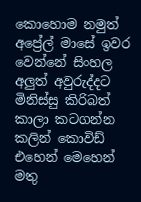කොහොම නමුත් අප්‍රේල් මාසේ ඉවර වෙන්නේ සිංහල අලුත් අවුරුද්දට මිනිස්සු කිරිබත් කාලා කටගන්න කලින් කොවිඩ් එහෙන් මෙහෙන් මතු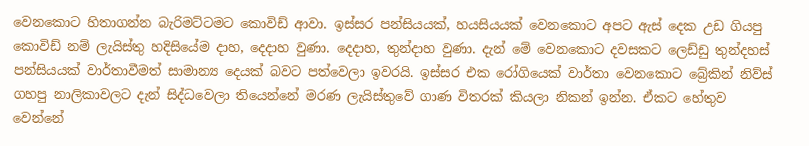වෙනකොට හිතාගන්න බැරිමට්ටමට කොවිඩ් ආවා. ඉස්සර පන්සියයක්, හයසියයක් වෙනකොට අපට ඇස් දෙක උඩ ගියපු කොවිඩ් නම් ලැයිස්තු හදිසියේම දාහ, දෙදාහ වුණා. දෙදාහ, තුන්දාහ වුණා. දැන් මේ වෙනකොට දවසකට ලෙඩ්ඩු තුන්දහස් පන්සියයක් වාර්තාවීමත් සාමාන්‍ය දෙයක් බවට පත්වෙලා ඉවරයි. ඉස්සර එක රෝගියෙක් වාර්තා වෙනකොට බ්‍රේකින් නිව්ස් ගහපු නාලිකාවලට දැන් සිද්ධවෙලා තියෙන්නේ මරණ ලැයිස්තුවේ ගාණ විතරක් කියලා නිකන් ඉන්න. ඒකට හේතුව වෙන්නේ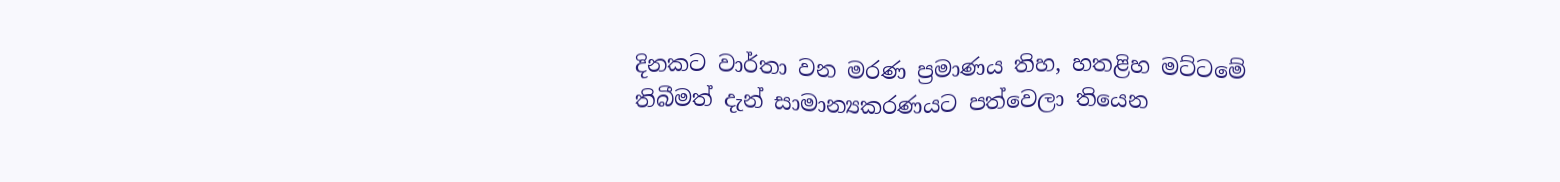දිනකට වාර්තා වන මරණ ප්‍රමාණය තිහ, හතළිහ මට්ටමේ තිබීමත් දැන් සාමාන්‍යකරණයට පත්වෙලා තියෙන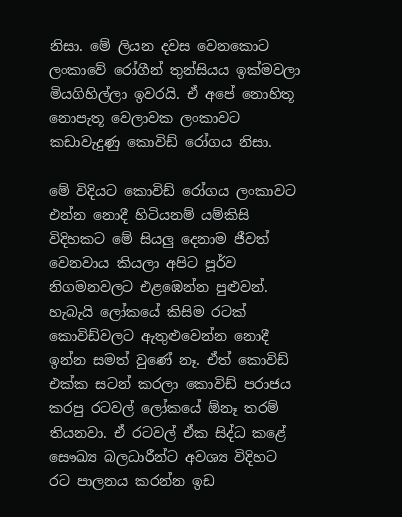නිසා. මේ ලියන දවස වෙනකොට ලංකාවේ රෝගීන් තුන්සියය ඉක්මවලා මියගිහිල්ලා ඉවරයි. ඒ අපේ නොහිතූ නොපැතූ වෙලාවක ලංකාවට කඩාවැදුණු කොවිඩ් රෝගය නිසා.

මේ විදියට කොවිඩ් රෝගය ලංකාවට එන්න නොදී හිටියනම් යම්කිසි විදිහකට මේ සියලු දෙනාම ජීවත් වෙනවාය කියලා අපිට පූර්ව නිගමනවලට එළඹෙන්න පුළුවන්. හැබැයි ලෝකයේ කිසිම රටක් කොවිඩ්වලට ඇතුළුවෙන්න නොදී ඉන්න සමත් වුණේ නෑ. ඒත් කොවිඩ් එක්ක සටන් කරලා කොවිඩ් පරාජය කරපු රටවල් ලෝකයේ ඕනෑ තරම් තියනවා. ඒ රටවල් ඒක සිද්ධ කළේ සෞඛ්‍ය බලධාරීන්ට අවශ්‍ය විදිහට රට පාලනය කරන්න ඉඩ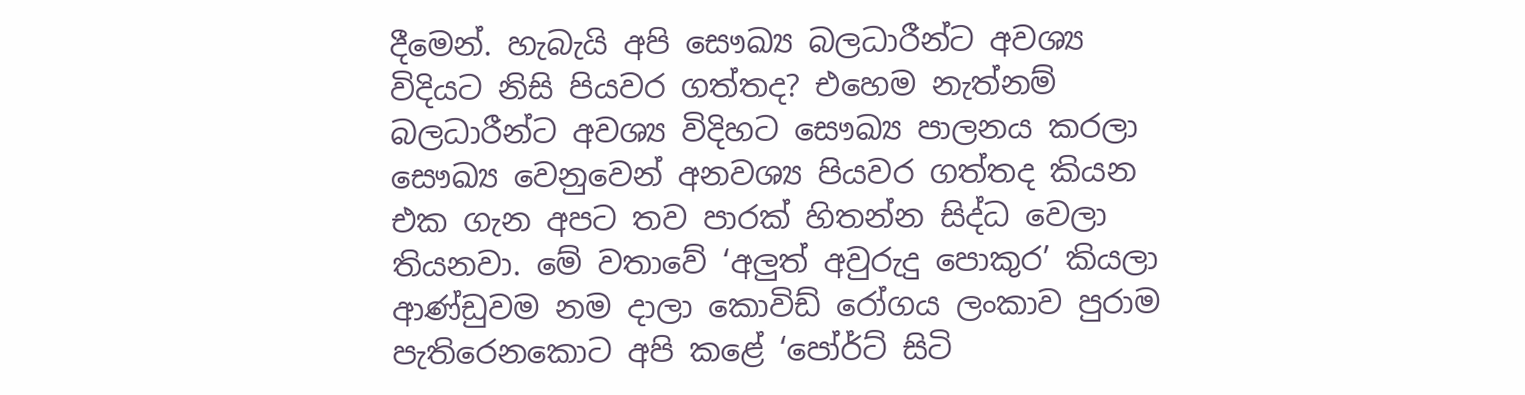දීමෙන්. හැබැයි අපි සෞඛ්‍ය බලධාරීන්ට අවශ්‍ය විදියට නිසි පියවර ගත්තද? එහෙම නැත්නම් බලධාරීන්ට අවශ්‍ය විදිහට සෞඛ්‍ය පාලනය කරලා සෞඛ්‍ය වෙනුවෙන් අනවශ්‍ය පියවර ගත්තද කියන එක ගැන අපට තව පාරක් හිතන්න සිද්ධ වෙලා තියනවා. මේ වතාවේ ‘අලුත් අවුරුදු පොකුර’ කියලා ආණ්ඩුවම නම දාලා කොවිඩ් රෝගය ලංකාව පුරාම පැතිරෙනකොට අපි කළේ ‘පෝර්ට් සිටි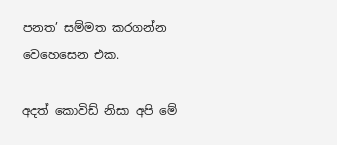පනත’ සම්මත කරගන්න වෙහෙසෙන එක.

අදත් කොවිඩ් නිසා අපි මේ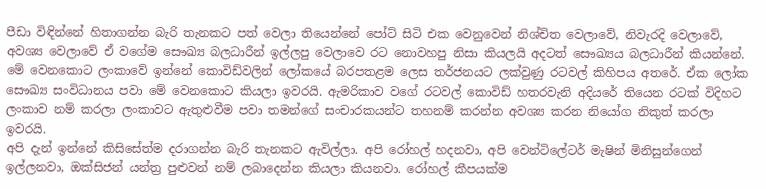පීඩා විඳින්නේ හිතාගන්න බැරි තැනකට පත් වෙලා තියෙන්නේ පෝට් සිටි එක වෙනුවෙන් නිශ්චිත වෙලාවේ, නිවැරදි වෙලාවේ, අවශ්‍ය වෙලාවේ ඒ වගේම සෞඛ්‍ය බලධාරීන් ඉල්ලපු වෙලාවෙ රට නොවහපු නිසා කියලයි අදටත් සෞඛ්‍යය බලධාරීන් කියන්නේ. මේ වෙනකොට ලංකාවේ ඉන්නේ කොවිඩ්වලින් ලෝකයේ බරපතළම ලෙස තර්ජනයට ලක්වුණු රටවල් කිහිපය අතරේ. ඒක ලෝක සෞඛ්‍ය සංවිධානය පවා මේ වෙනකොට කියලා ඉවරයි. ඇමරිකාව වගේ රටවල් කොවිඩ් හතරවැනි අදියරේ තියෙන රටක් විදිහට ලංකාව නම් කරලා ලංකාවට ඇතුළුවීම පවා තමන්ගේ සංචාරකයන්ට තහනම් කරන්න අවශ්‍ය කරන නියෝග නිකුත් කරලා ඉවරයි.
අපි දැන් ඉන්නේ කිසිසේත්ම දරාගන්න බැරි තැනකට ඇවිල්ලා. අපි රෝහල් හදනවා, අපි වෙන්ටිලේටර් මැෂින් මිනිසුන්ගෙන් ඉල්ලනවා, ඔක්සිජන් යන්ත්‍ර පුළුවන් නම් ලබාදෙන්න කියලා කියනවා. රෝහල් කීපයක්ම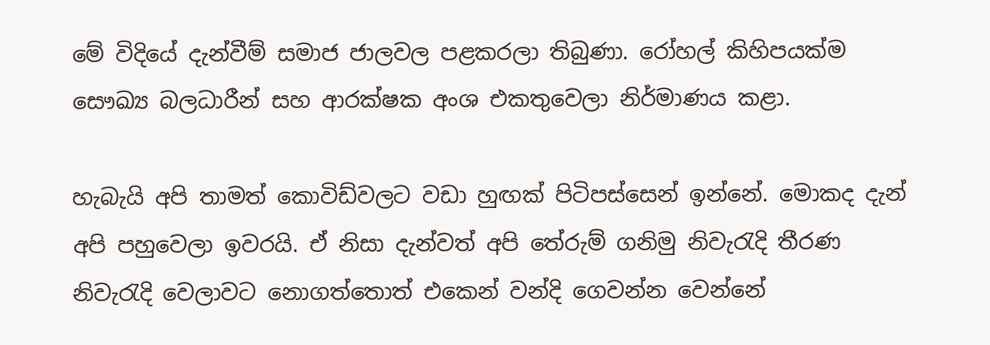මේ විදියේ දැන්වීම් සමාජ ජාලවල පළකරලා තිබුණා. රෝහල් කිහිපයක්ම සෞඛ්‍ය බලධාරීන් සහ ආරක්ෂක අංශ එකතුවෙලා නිර්මාණය කළා.

හැබැයි අපි තාමත් කොවිඩ්වලට වඩා හුඟක් පිටිපස්සෙන් ඉන්නේ. මොකද දැන් අපි පහුවෙලා ඉවරයි. ඒ නිසා දැන්වත් අපි තේරුම් ගනිමු නිවැරැදි තීරණ නිවැරැදි වෙලාවට නොගත්තොත් එකෙන් වන්දි ගෙවන්න වෙන්නේ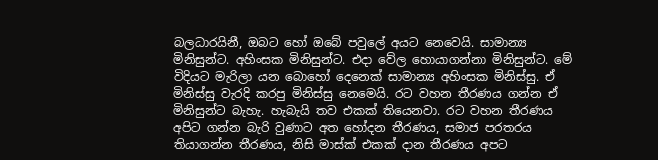බලධාරයිනී, ඔබට හෝ ඔබේ පවුලේ අයට නෙවෙයි. සාමාන්‍ය මිනිසුන්ට. අහිංසක මිනිසුන්ට. එදා වේල හොයාගන්නා මිනිසුන්ට. මේ විදියට මැරිලා යන බොහෝ දෙනෙක් සාමාන්‍ය අහිංසක මිනිස්සු. ඒ මිනිස්සු වැරදි කරපු මිනිස්සු නෙමෙයි. රට වහන තීරණය ගන්න ඒ මිනිසුන්ට බැහැ. හැබැයි තව එකක් තියෙනවා. රට වහන තීරණය අපිට ගන්න බැරි වුණාට අත හෝදන තීරණය, සමාජ පරතරය තියාගන්න තීරණය, නිසි මාස්ක් එකක් දාන තීරණය අපට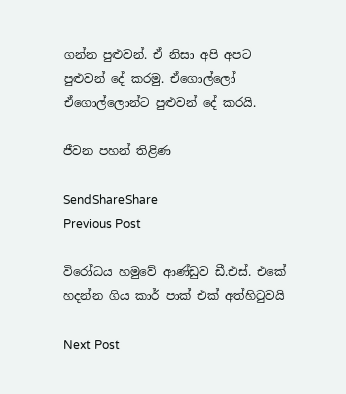ගන්න පුළුවන්. ඒ නිසා අපි අපට පුළුවන් දේ කරමු. ඒගොල්ලෝ ඒගොල්ලොන්ට පුළුවන් දේ කරයි.

ජීවන පහන් තිළිණ

SendShareShare
Previous Post

විරෝධය හමුවේ ආණ්ඩුව ඩී.එස්. එකේ හදන්න ගිය කාර් පාක් එක් අත්හිටුවයි

Next Post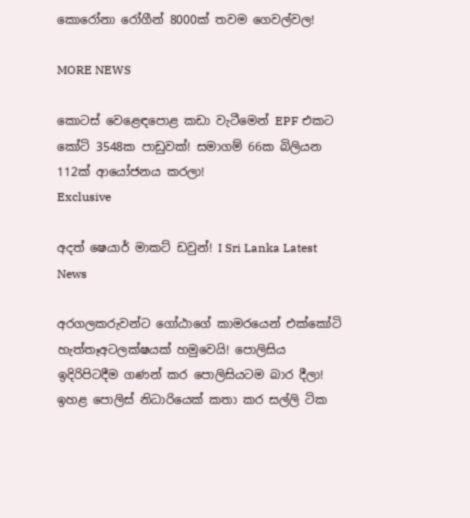කොරෝනා රෝගීන් 8000ක් තවම ගෙවල්වල!

MORE NEWS

කොටස් වෙළෙඳපොළ කඩා වැටීමෙන් EPF එකට කෝටි 3548ක පාඩුවක්! සමාගම් 66ක බිලියන 112ක් ආයෝජනය කරලා!
Exclusive

අදත් ෂෙයාර් මාකට් ඩවුන්! I Sri Lanka Latest News

අරගලකරුවන්ට ගෝඨාගේ කාමරයෙන් එක්කෝටි හැත්තෑඅටලක්ෂයක් හමුවෙයි! පොලිසිය ඉදිරිපිටදීම ගණන් කර පොලිසියටම බාර දීලා! ඉහළ පොලිස් නිධාරියෙක් කතා කර සල්ලි ටික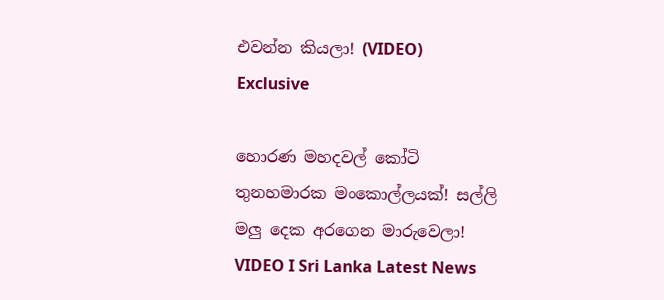එවන්න කියලා! (VIDEO)
Exclusive

හොරණ මහදවල් කෝටි තුනහමාරක මංකොල්ලයක්! සල්ලි මලු දෙක අරගෙන මාරුවෙලා! VIDEO I Sri Lanka Latest News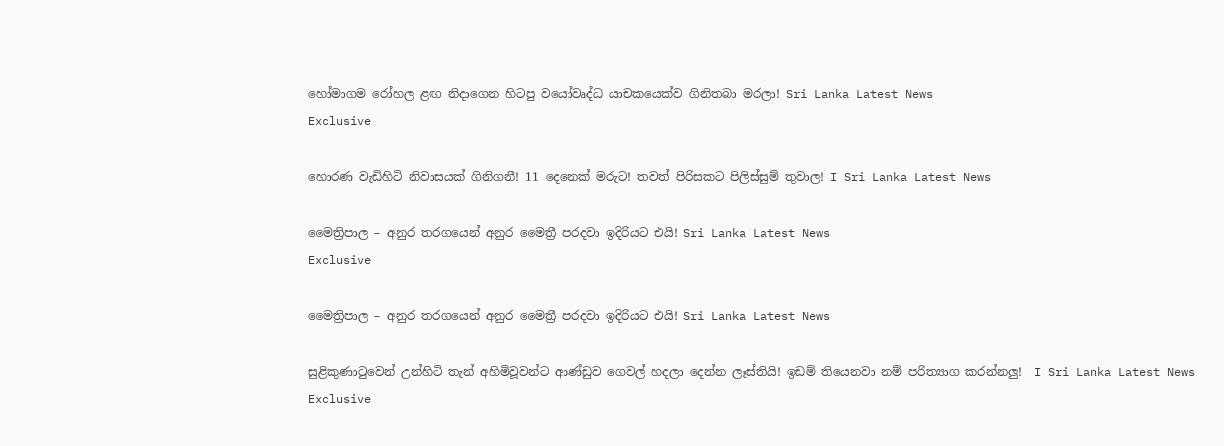හෝමාගම රෝහල ළඟ නිදාගෙන හිටපු වයෝවෘද්ධ යාචකයෙක්ව ගිනිතබා මරලා! Sri Lanka Latest News
Exclusive

හොරණ වැඩිහිටි නිවාසයක් ගිනිගනී! 11 දෙනෙක් මරුට! තවත් පිරිසකට පිලිස්සුම් තුවාල! I Sri Lanka Latest News

මෛත්‍රිපාල – අනුර තරගයෙන් අනුර මෛත්‍රී පරදවා ඉදිරියට එයි! Sri Lanka Latest News
Exclusive

මෛත්‍රිපාල – අනුර තරගයෙන් අනුර මෛත්‍රී පරදවා ඉදිරියට එයි! Sri Lanka Latest News

සුළිකුණාටුවෙන් උන්හිටි තැන් අහිමිවූවන්ට ආණ්ඩුව ගෙවල් හදලා දෙන්න ලෑස්තියි! ඉඩම් තියෙනවා නම් පරිත්‍යාග කරන්නලු!  I Sri Lanka Latest News
Exclusive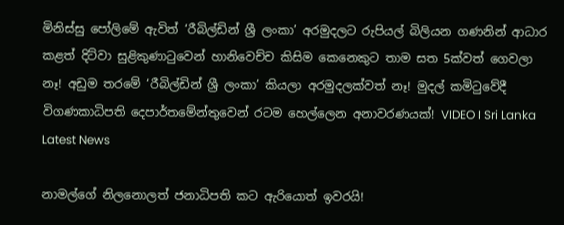මිනිස්සු පෝලිමේ ඇවිත් ‘රීබිල්ඩින් ශ්‍රී ලංකා’ අරමුදලට රුපියල් බිලියන ගණනින් ආධාර කළත් දිට්වා සුළිකුණාටුවෙන් හානිවෙච්ච කිසිම කෙනෙකුට තාම සත 5ක්වත් ගෙවලා නෑ! අඩුම තරමේ ‘රීබිල්ඩින් ශ්‍රී ලංකා’ කියලා අරමුදලක්වත් නෑ! මුදල් කමිටුවේදී විගණකාධිපති දෙපාර්තමේන්තුවෙන් රටම හෙල්ලෙන අනාවරණයක්! VIDEO I Sri Lanka Latest News

නාමල්ගේ නිලනොලත් ජනාධිපති කට ඇරියොත් ඉවරයි!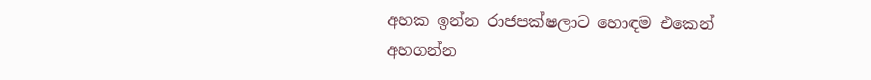අහක ඉන්න රාජපක්ෂලාට හොඳම එකෙන් අහගන්න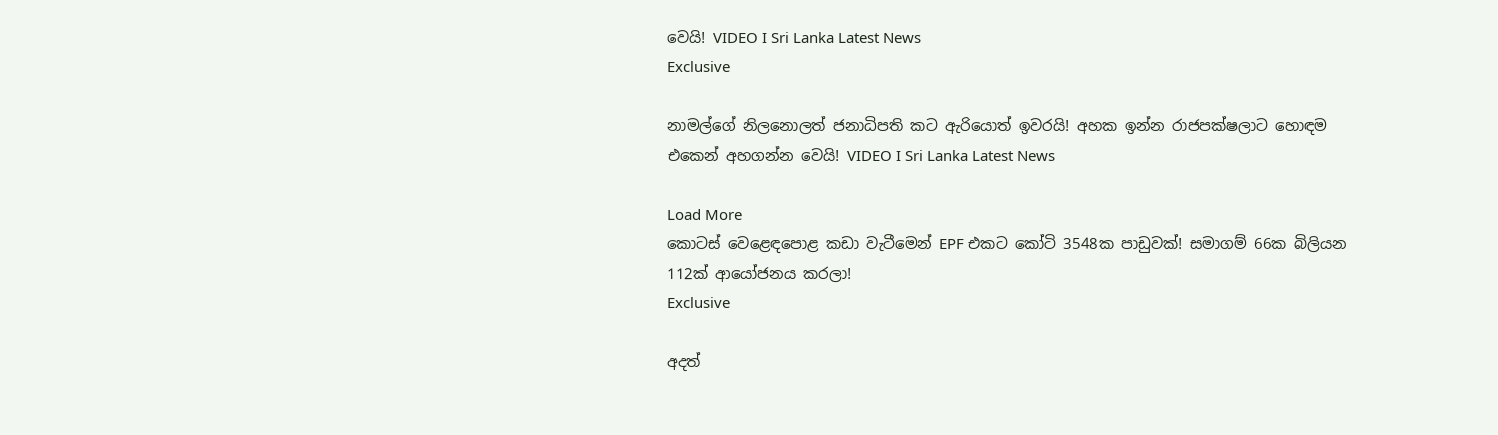වෙයි! VIDEO I Sri Lanka Latest News
Exclusive

නාමල්ගේ නිලනොලත් ජනාධිපති කට ඇරියොත් ඉවරයි! අහක ඉන්න රාජපක්ෂලාට හොඳම එකෙන් අහගන්න වෙයි! VIDEO I Sri Lanka Latest News

Load More
කොටස් වෙළෙඳපොළ කඩා වැටීමෙන් EPF එකට කෝටි 3548ක පාඩුවක්! සමාගම් 66ක බිලියන 112ක් ආයෝජනය කරලා!
Exclusive

අදත්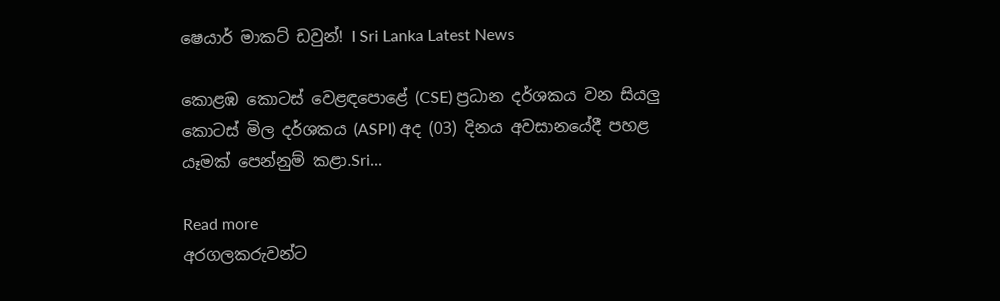ෂෙයාර් මාකට් ඩවුන්! I Sri Lanka Latest News

කොළඹ කොටස් වෙළඳපොළේ (CSE) ප්‍රධාන දර්ශකය වන සියලු කොටස් මිල දර්ශකය (ASPI) අද (03) දිනය අවසානයේදී පහළ යෑමක් පෙන්නුම් කළා.Sri...

Read more
අරගලකරුවන්ට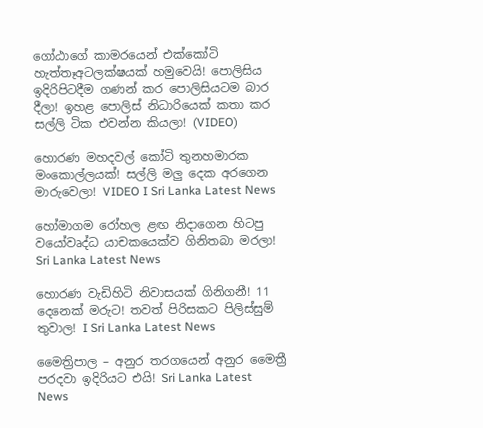ගෝඨාගේ කාමරයෙන් එක්කෝටි හැත්තෑඅටලක්ෂයක් හමුවෙයි! පොලිසිය ඉදිරිපිටදීම ගණන් කර පොලිසියටම බාර දීලා! ඉහළ පොලිස් නිධාරියෙක් කතා කර සල්ලි ටික එවන්න කියලා! (VIDEO)

හොරණ මහදවල් කෝටි තුනහමාරක මංකොල්ලයක්! සල්ලි මලු දෙක අරගෙන මාරුවෙලා! VIDEO I Sri Lanka Latest News

හෝමාගම රෝහල ළඟ නිදාගෙන හිටපු වයෝවෘද්ධ යාචකයෙක්ව ගිනිතබා මරලා! Sri Lanka Latest News

හොරණ වැඩිහිටි නිවාසයක් ගිනිගනී! 11 දෙනෙක් මරුට! තවත් පිරිසකට පිලිස්සුම් තුවාල! I Sri Lanka Latest News

මෛත්‍රිපාල – අනුර තරගයෙන් අනුර මෛත්‍රී පරදවා ඉදිරියට එයි! Sri Lanka Latest News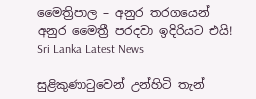මෛත්‍රිපාල – අනුර තරගයෙන් අනුර මෛත්‍රී පරදවා ඉදිරියට එයි! Sri Lanka Latest News

සුළිකුණාටුවෙන් උන්හිටි තැන්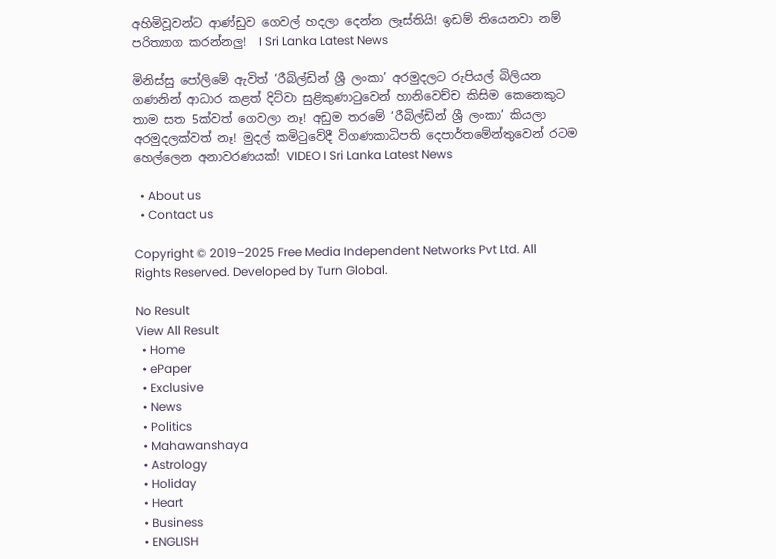අහිමිවූවන්ට ආණ්ඩුව ගෙවල් හදලා දෙන්න ලෑස්තියි! ඉඩම් තියෙනවා නම් පරිත්‍යාග කරන්නලු!  I Sri Lanka Latest News

මිනිස්සු පෝලිමේ ඇවිත් ‘රීබිල්ඩින් ශ්‍රී ලංකා’ අරමුදලට රුපියල් බිලියන ගණනින් ආධාර කළත් දිට්වා සුළිකුණාටුවෙන් හානිවෙච්ච කිසිම කෙනෙකුට තාම සත 5ක්වත් ගෙවලා නෑ! අඩුම තරමේ ‘රීබිල්ඩින් ශ්‍රී ලංකා’ කියලා අරමුදලක්වත් නෑ! මුදල් කමිටුවේදී විගණකාධිපති දෙපාර්තමේන්තුවෙන් රටම හෙල්ලෙන අනාවරණයක්! VIDEO I Sri Lanka Latest News

  • About us
  • Contact us

Copyright © 2019–2025 Free Media Independent Networks Pvt Ltd. All Rights Reserved. Developed by Turn Global.

No Result
View All Result
  • Home
  • ePaper
  • Exclusive
  • News
  • Politics
  • Mahawanshaya
  • Astrology
  • Holiday
  • Heart
  • Business
  • ENGLISH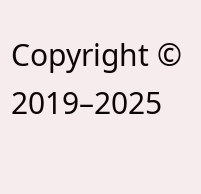Copyright © 2019–2025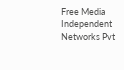Free Media Independent Networks Pvt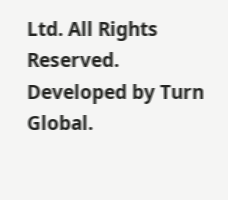Ltd. All Rights Reserved. Developed by Turn Global.